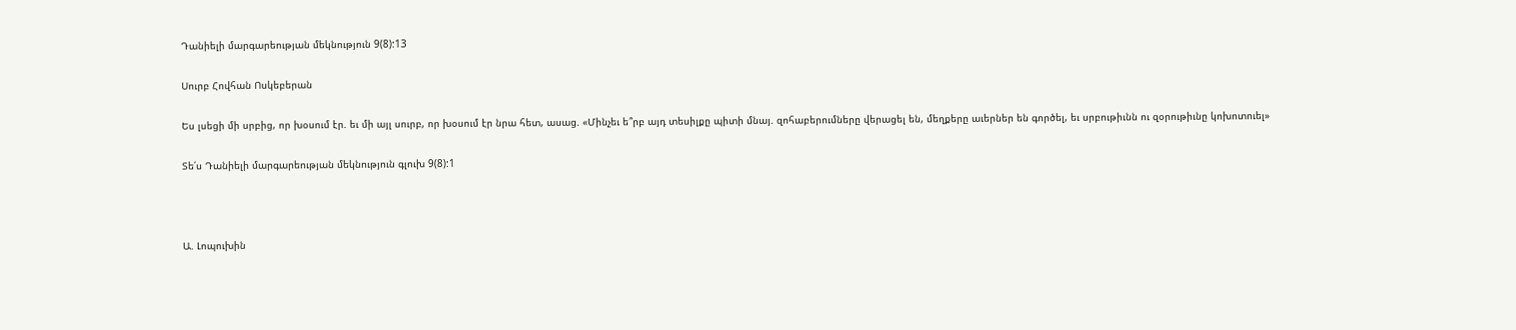Դանիելի մարգարեության մեկնություն 9(8):13

Սուրբ Հովհան Ոսկեբերան

Ես լսեցի մի սրբից, որ խօսում էր. եւ մի այլ սուրբ, որ խօսում էր նրա հետ, ասաց. «Մինչեւ ե՞րբ այդ տեսիլքը պիտի մնայ. զոհաբերումները վերացել են, մեղքերը աւերներ են գործել, եւ սրբութիւնն ու զօրութիւնը կոխոտուել»

Տե՛ս Դանիելի մարգարեության մեկնություն գլուխ 9(8):1



Ա. Լոպուխին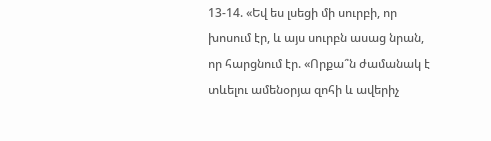13-14. «Եվ ես լսեցի մի սուրբի, որ խոսում էր, և այս սուրբն ասաց նրան, որ հարցնում էր. «Որքա՞ն ժամանակ է տևելու ամենօրյա զոհի և ավերիչ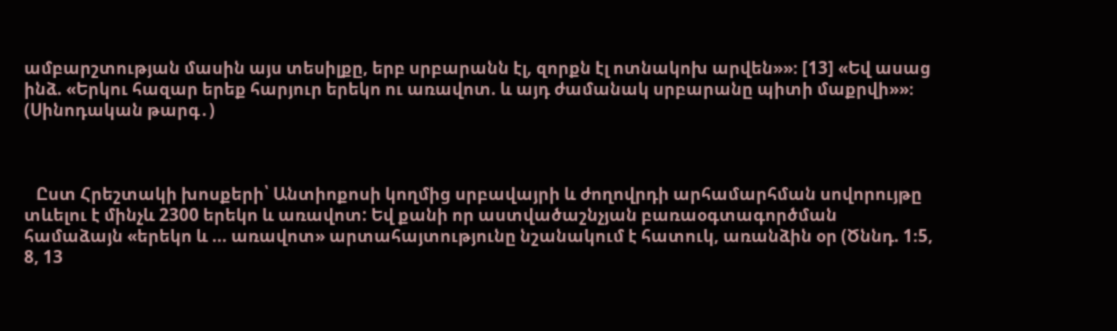ամբարշտության մասին այս տեսիլքը, երբ սրբարանն էլ, զորքն էլ ոտնակոխ արվեն»»։ [13] «Եվ ասաց ինձ. «Երկու հազար երեք հարյուր երեկո ու առավոտ. և այդ ժամանակ սրբարանը պիտի մաքրվի»»։ (Սինոդական թարգ․)



   Ըստ Հրեշտակի խոսքերի՝ Անտիոքոսի կողմից սրբավայրի և ժողովրդի արհամարհման սովորույթը տևելու է մինչև 2300 երեկո և առավոտ: Եվ քանի որ աստվածաշնչյան բառաօգտագործման համաձայն «երեկո և ... առավոտ» արտահայտությունը նշանակում է հատուկ, առանձին օր (Ծննդ. 1։5, 8, 13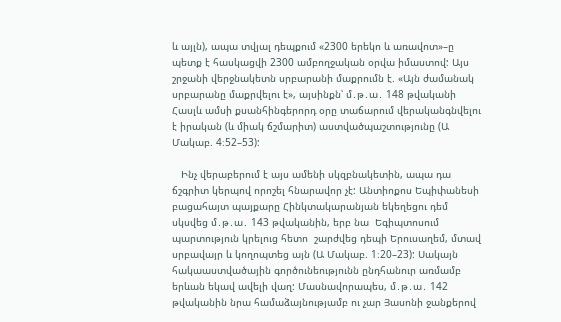և այլն), ապա տվյալ դեպքում «2300 երեկո և առավոտ»–ը պետք է հասկացվի 2300 ամբողջական օրվա իմաստով: Այս շրջանի վերջնակետն սրբարանի մաքրումն է. «Այն ժամանակ սրբարանը մաքրվելու է», այսինքն՝ մ․թ․ա․ 148 թվականի Հասլև ամսի քսանհինգերորդ օրը տաճարում վերականգնվելու է իրական (և միակ ճշմարիտ) աստվածպաշտությունը (Ա Մակաբ. 4։52–53):

   Ինչ վերաբերում է այս ամենի սկզբնակետին, ապա դա ճշգրիտ կերպով որոշել հնարավոր չէ: Անտիոքոս Եպիփանեսի բացահայտ պայքարը Հինկտակարանյան եկեղեցու դեմ սկսվեց մ․թ․ա․ 143 թվականին, երբ նա  Եգիպտոսում պարտություն կրելուց հետո  շարժվեց դեպի Երուսաղեմ, մտավ սրբավայր և կողոպտեց այն (Ա Մակաբ. 1։20–23): Սակայն հակաաստվածային գործունեությունն ընդհանուր առմամբ երևան եկավ ավելի վաղ: Մասնավորապես, մ․թ․ա․ 142 թվականին նրա համաձայնությամբ ու չար Յասոնի ջանքերով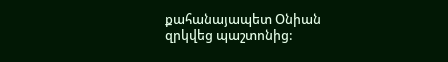քահանայապետ Օնիան զրկվեց պաշտոնից: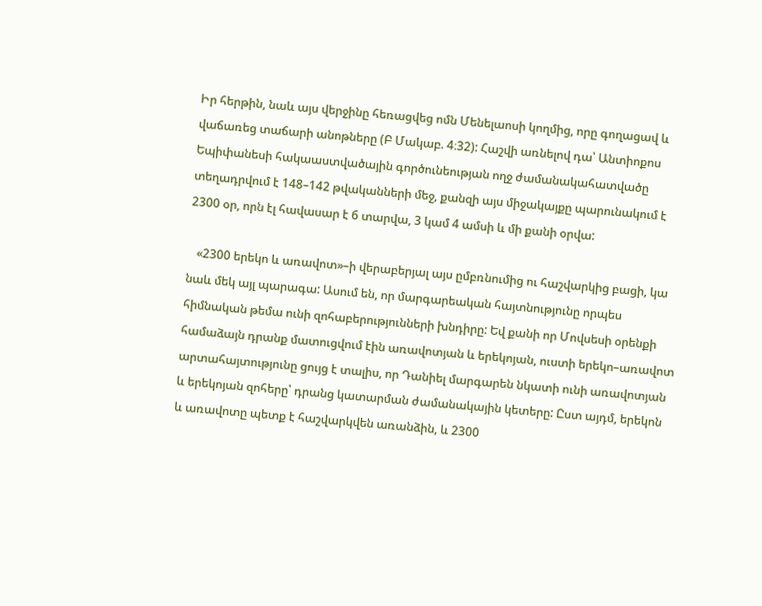Իր հերթին, նաև այս վերջինը հեռացվեց ոմն Մենելաոսի կողմից, որը գողացավ և վաճառեց տաճարի անոթները (Բ Մակաբ. 4։32): Հաշվի առնելով դա՝ Անտիոքոս Եպիփանեսի հակաաստվածային գործունեության ողջ ժամանակահատվածը տեղադրվում է 148–142 թվականների մեջ, քանզի այս միջակայքը պարունակում է 2300 օր, որն էլ հավասար է 6 տարվա, 3 կամ 4 ամսի և մի քանի օրվա:

   «2300 երեկո և առավոտ»–ի վերաբերյալ այս ըմբռնումից ու հաշվարկից բացի, կա նաև մեկ այլ պարագա: Ասում են, որ մարգարեական հայտնությունը որպես հիմնական թեմա ունի զոհաբերությունների խնդիրը: Եվ քանի որ Մովսեսի օրենքի համաձայն դրանք մատուցվում էին առավոտյան և երեկոյան, ուստի երեկո–առավոտ արտահայտությունը ցույց է տալիս, որ Դանիել մարգարեն նկատի ունի առավոտյան և երեկոյան զոհերը՝ դրանց կատարման ժամանակային կետերը: Ըստ այդմ, երեկոն և առավոտը պետք է հաշվարկվեն առանձին, և 2300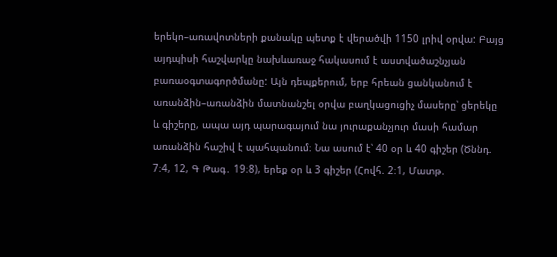երեկո–առավոտների քանակը պետք է վերածվի 1150 լրիվ օրվա: Բայց այդպիսի հաշվարկը նախևառաջ հակասում է աստվածաշնչյան բառաօգտագործմանը: Այն դեպքերում, երբ հրեան ցանկանում է առանձին–առանձին մատնանշել օրվա բաղկացուցիչ մասերը՝ ցերեկը և գիշերը, ապա այդ պարագայում նա յուրաքանչյուր մասի համար առանձին հաշիվ է պահպանում։ Նա ասում է՝ 40 օր և 40 գիշեր (Ծննդ. 7։4, 12, Գ Թագ․ 19։8), երեք օր և 3 գիշեր (Հովհ. 2։1, Մատթ.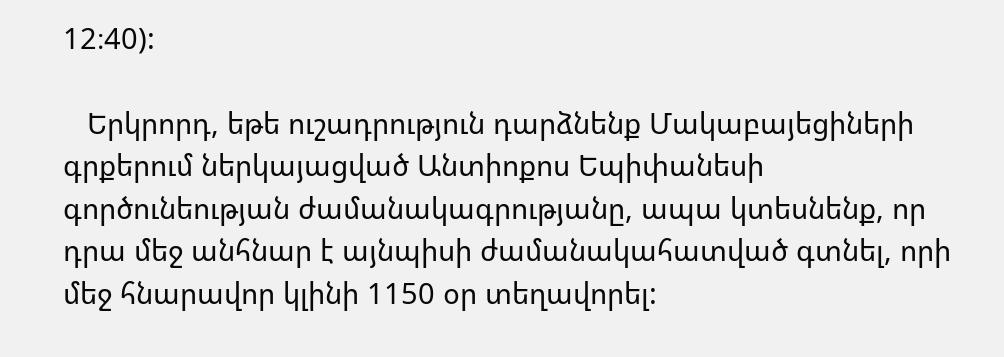12։40):

   Երկրորդ, եթե ուշադրություն դարձնենք Մակաբայեցիների գրքերում ներկայացված Անտիոքոս Եպիփանեսի գործունեության ժամանակագրությանը, ապա կտեսնենք, որ դրա մեջ անհնար է այնպիսի ժամանակահատված գտնել, որի մեջ հնարավոր կլինի 1150 օր տեղավորել: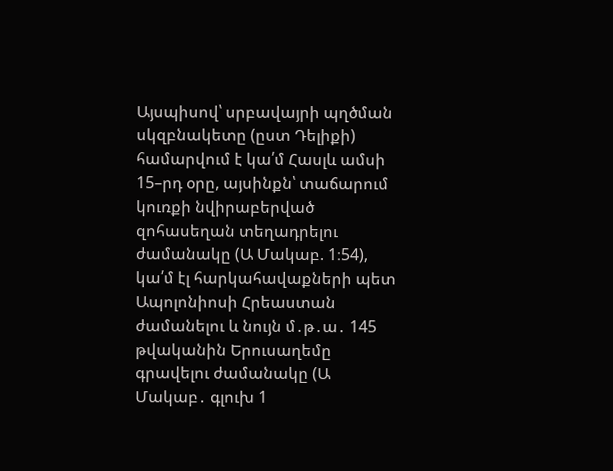Այսպիսով՝ սրբավայրի պղծման սկզբնակետը (ըստ Դելիքի) համարվում է կա՛մ Հասլև ամսի 15–րդ օրը, այսինքն՝ տաճարում կուռքի նվիրաբերված զոհասեղան տեղադրելու ժամանակը (Ա Մակաբ. 1։54), կա՛մ էլ հարկահավաքների պետ Ապոլոնիոսի Հրեաստան ժամանելու և նույն մ․թ․ա․ 145 թվականին Երուսաղեմը գրավելու ժամանակը (Ա Մակաբ․ գլուխ 1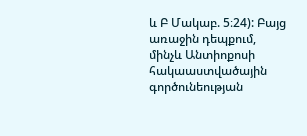և Բ Մակաբ. 5։24): Բայց առաջին դեպքում, մինչև Անտիոքոսի հակաաստվածային գործունեության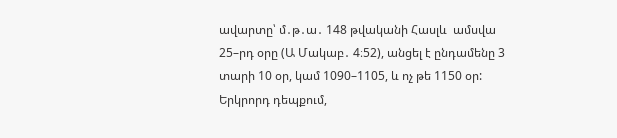ավարտը՝ մ․թ․ա․ 148 թվականի Հասլև  ամսվա 25–րդ օրը (Ա Մակաբ․ 4։52), անցել է ընդամենը 3 տարի 10 օր, կամ 1090–1105, և ոչ թե 1150 օր: Երկրորդ դեպքում,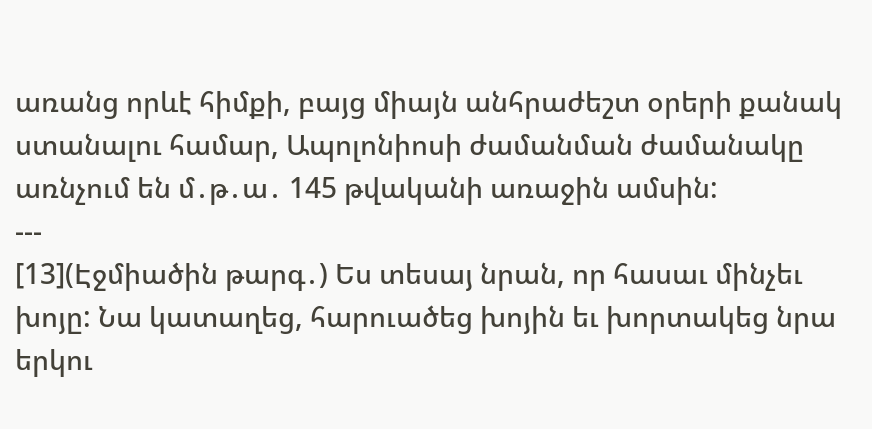առանց որևէ հիմքի, բայց միայն անհրաժեշտ օրերի քանակ ստանալու համար, Ապոլոնիոսի ժամանման ժամանակը առնչում են մ․թ․ա․ 145 թվականի առաջին ամսին:
---
[13](Էջմիածին թարգ․) Ես տեսայ նրան, որ հասաւ մինչեւ խոյը: Նա կատաղեց, հարուածեց խոյին եւ խորտակեց նրա երկու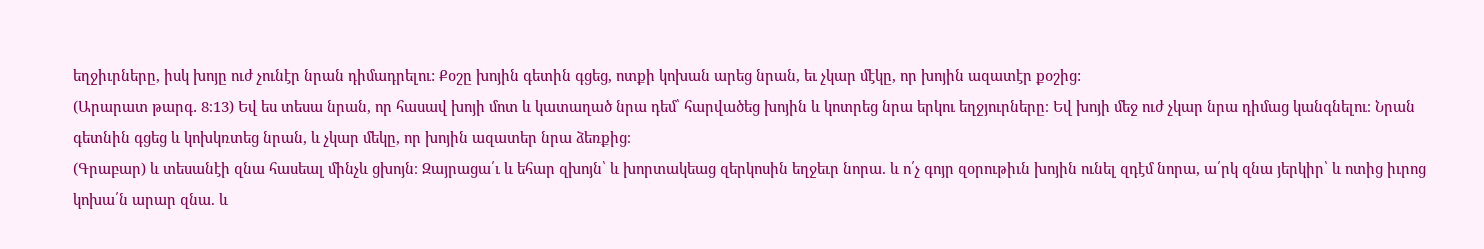եղջիւրները, իսկ խոյը ուժ չունէր նրան դիմադրելու: Քօշը խոյին գետին գցեց, ոտքի կոխան արեց նրան, եւ չկար մէկը, որ խոյին ազատէր քօշից:
(Արարատ թարգ․ 8։13) Եվ ես տեսա նրան, որ հասավ խոյի մոտ և կատաղած նրա դեմ՝ հարվածեց խոյին և կոտրեց նրա երկու եղջյուրները։ Եվ խոյի մեջ ուժ չկար նրա դիմաց կանգնելու։ Նրան գետնին գցեց և կոխկռտեց նրան, և չկար մեկը, որ խոյին ազատեր նրա ձեռքից։
(Գրաբար) և տեսանէի զնա հասեալ մինչև ցխոյն։ Զայրացա՛ւ և եհար զխոյն՝ և խորտակեաց զերկոսին եղջեւր նորա. և ո՛չ գոյր զօրութիւն խոյին ունել զդէմ նորա, ա՛րկ զնա յերկիր՝ և ոտից իւրոց կոխա՛ն արար զնա. և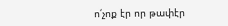ո՛չոք էր որ թափէր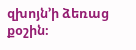զխոյն’ի ձեռաց քօշին։